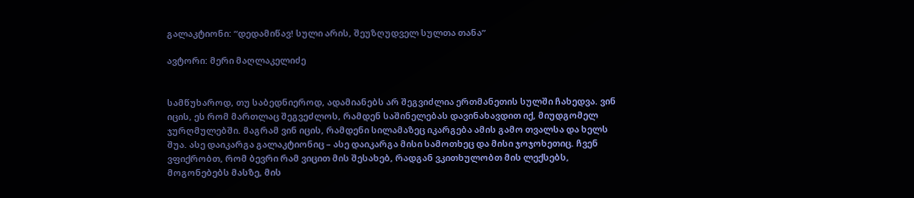გალაკტიონი: “დედამიწავ! სული არის, შეუზღუდველ სულთა თანა”

ავტორი: მერი მაღლაკელიძე


სამწუხაროდ, თუ საბედნიეროდ, ადამიანებს არ შეგვიძლია ერთმანეთის სულში ჩახედვა. ვინ იცის, ეს რომ მართლაც შეგვეძლოს, რამდენ საშინელებას დავინახავდით იქ, მიუდგომელ ჯურღმულებში. მაგრამ ვინ იცის, რამდენი სილამაზეც იკარგება ამის გამო თვალსა და ხელს შუა. ასე დაიკარგა გალაკტიონიც – ასე დაიკარგა მისი სამოთხეც და მისი ჯოჯოხეთიც. ჩვენ ვფიქრობთ, რომ ბევრი რამ ვიცით მის შესახებ, რადგან ვკითხულობთ მის ლექსებს, მოგონებებს მასზე, მის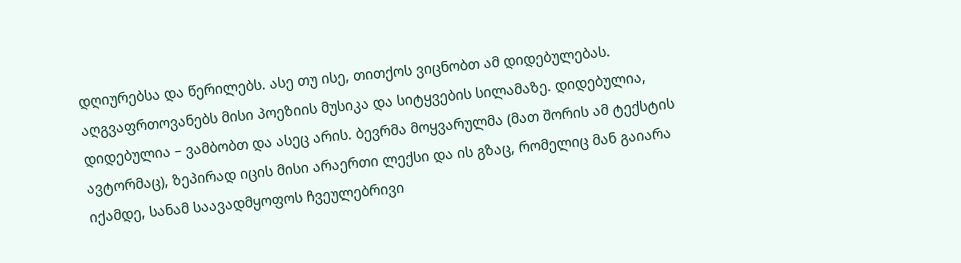დღიურებსა და წერილებს. ასე თუ ისე, თითქოს ვიცნობთ ამ დიდებულებას. აღგვაფრთოვანებს მისი პოეზიის მუსიკა და სიტყვების სილამაზე. დიდებულია, დიდებულია – ვამბობთ და ასეც არის. ბევრმა მოყვარულმა (მათ შორის ამ ტექსტის ავტორმაც), ზეპირად იცის მისი არაერთი ლექსი და ის გზაც, რომელიც მან გაიარა იქამდე, სანამ საავადმყოფოს ჩვეულებრივი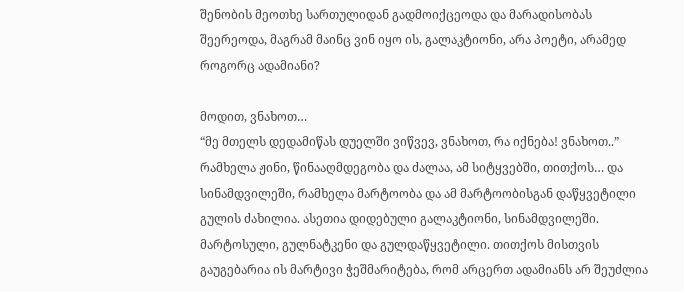შენობის მეოთხე სართულიდან გადმოიქცეოდა და მარადისობას შეერეოდა, მაგრამ მაინც ვინ იყო ის, გალაკტიონი, არა პოეტი, არამედ როგორც ადამიანი?

მოდით, ვნახოთ…
“მე მთელს დედამიწას დუელში ვიწვევ, ვნახოთ, რა იქნება! ვნახოთ..”
რამხელა ჟინი, წინააღმდეგობა და ძალაა, ამ სიტყვებში, თითქოს… და სინამდვილეში, რამხელა მარტოობა და ამ მარტოობისგან დაწყვეტილი გულის ძახილია. ასეთია დიდებული გალაკტიონი, სინამდვილეში. მარტოსული, გულნატკენი და გულდაწყვეტილი. თითქოს მისთვის გაუგებარია ის მარტივი ჭეშმარიტება, რომ არცერთ ადამიანს არ შეუძლია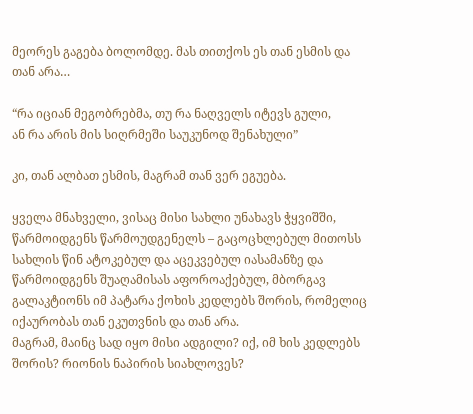მეორეს გაგება ბოლომდე. მას თითქოს ეს თან ესმის და თან არა…

“რა იციან მეგობრებმა, თუ რა ნაღველს იტევს გული,
ან რა არის მის სიღრმეში საუკუნოდ შენახული”

კი, თან ალბათ ესმის, მაგრამ თან ვერ ეგუება.

ყველა მნახველი, ვისაც მისი სახლი უნახავს ჭყვიშში, წარმოიდგენს წარმოუდგენელს – გაცოცხლებულ მითოსს სახლის წინ ატოკებულ და აცეკვებულ იასამანზე და წარმოიდგენს შუაღამისას აფოროაქებულ, მბორგავ გალაკტიონს იმ პატარა ქოხის კედლებს შორის, რომელიც იქაურობას თან ეკუთვნის და თან არა.
მაგრამ, მაინც სად იყო მისი ადგილი? იქ, იმ ხის კედლებს შორის? რიონის ნაპირის სიახლოვეს?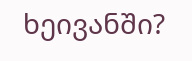ხეივანში?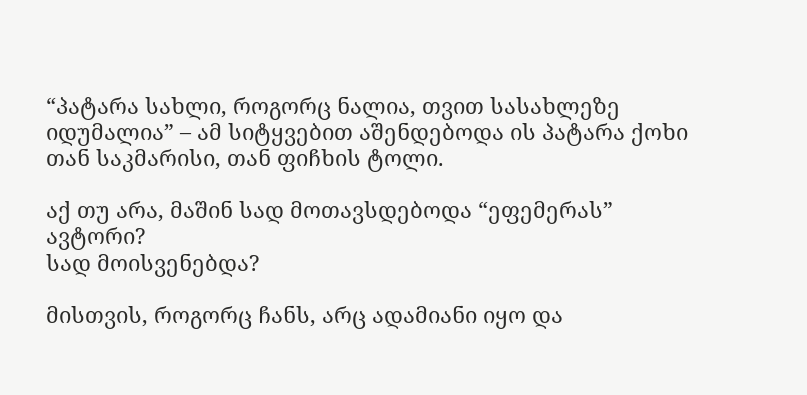“პატარა სახლი, როგორც ნალია, თვით სასახლეზე იდუმალია” – ამ სიტყვებით აშენდებოდა ის პატარა ქოხი თან საკმარისი, თან ფიჩხის ტოლი.

აქ თუ არა, მაშინ სად მოთავსდებოდა “ეფემერას” ავტორი?
სად მოისვენებდა?

მისთვის, როგორც ჩანს, არც ადამიანი იყო და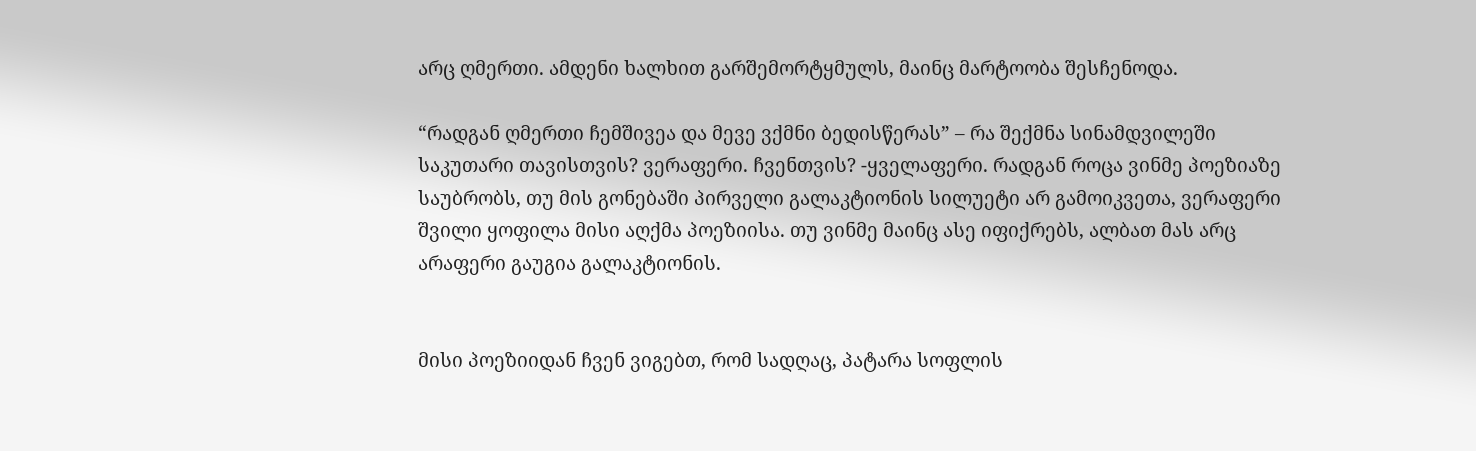არც ღმერთი. ამდენი ხალხით გარშემორტყმულს, მაინც მარტოობა შესჩენოდა.

“რადგან ღმერთი ჩემშივეა და მევე ვქმნი ბედისწერას” – რა შექმნა სინამდვილეში საკუთარი თავისთვის? ვერაფერი. ჩვენთვის? -ყველაფერი. რადგან როცა ვინმე პოეზიაზე საუბრობს, თუ მის გონებაში პირველი გალაკტიონის სილუეტი არ გამოიკვეთა, ვერაფერი შვილი ყოფილა მისი აღქმა პოეზიისა. თუ ვინმე მაინც ასე იფიქრებს, ალბათ მას არც არაფერი გაუგია გალაკტიონის.


მისი პოეზიიდან ჩვენ ვიგებთ, რომ სადღაც, პატარა სოფლის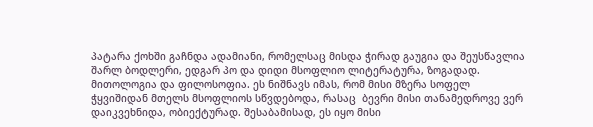პატარა ქოხში გაჩნდა ადამიანი, რომელსაც მისდა ჭირად გაუგია და შეუსწავლია შარლ ბოდლერი, ედგარ პო და დიდი მსოფლიო ლიტერატურა, ზოგადად. მითოლოგია და ფილოსოფია. ეს ნიშნავს იმას, რომ მისი მზერა სოფელ ჭყვიშიდან მთელს მსოფლიოს სწვდებოდა, რასაც  ბევრი მისი თანამედროვე ვერ დაიკვეხნიდა, ობიექტურად. შესაბამისად, ეს იყო მისი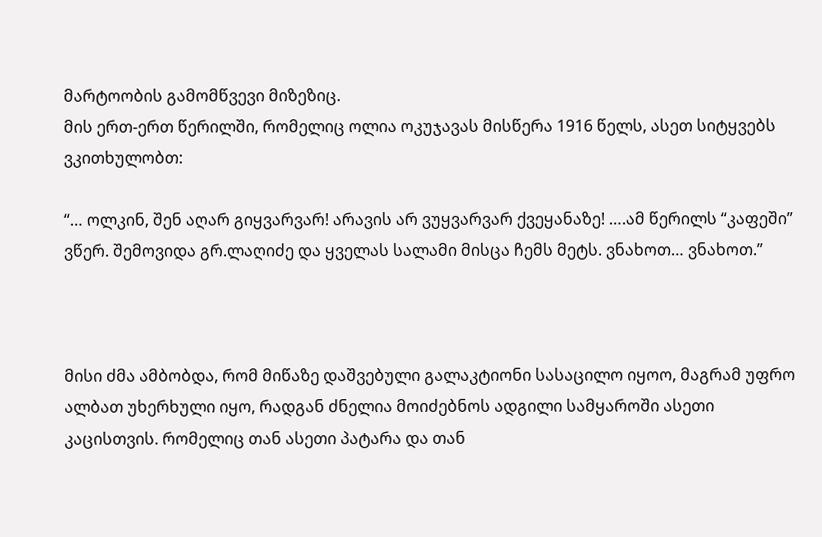მარტოობის გამომწვევი მიზეზიც.
მის ერთ-ერთ წერილში, რომელიც ოლია ოკუჯავას მისწერა 1916 წელს, ასეთ სიტყვებს ვკითხულობთ:

“… ოლკინ, შენ აღარ გიყვარვარ! არავის არ ვუყვარვარ ქვეყანაზე! ….ამ წერილს “კაფეში” ვწერ. შემოვიდა გრ.ლაღიძე და ყველას სალამი მისცა ჩემს მეტს. ვნახოთ… ვნახოთ.”



მისი ძმა ამბობდა, რომ მიწაზე დაშვებული გალაკტიონი სასაცილო იყოო, მაგრამ უფრო ალბათ უხერხული იყო, რადგან ძნელია მოიძებნოს ადგილი სამყაროში ასეთი კაცისთვის. რომელიც თან ასეთი პატარა და თან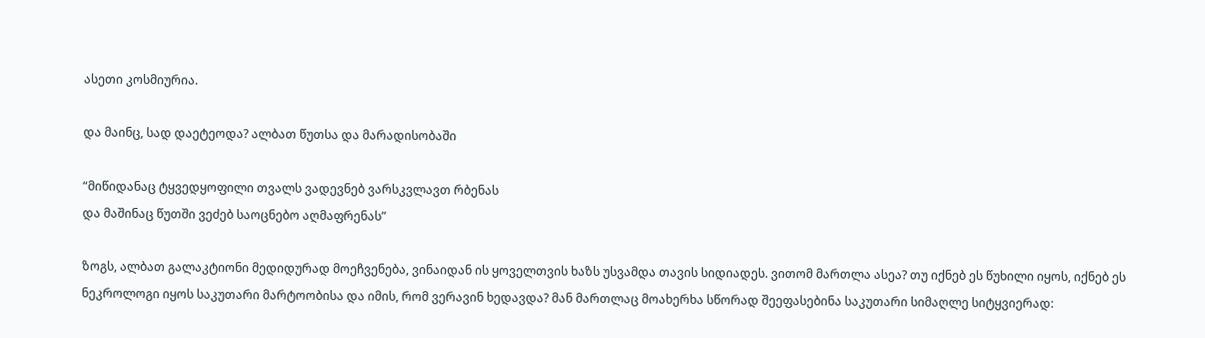ასეთი კოსმიურია.

და მაინც, სად დაეტეოდა? ალბათ წუთსა და მარადისობაში

“მიწიდანაც ტყვედყოფილი თვალს ვადევნებ ვარსკვლავთ რბენას
და მაშინაც წუთში ვეძებ საოცნებო აღმაფრენას”

ზოგს, ალბათ გალაკტიონი მედიდურად მოეჩვენება, ვინაიდან ის ყოველთვის ხაზს უსვამდა თავის სიდიადეს. ვითომ მართლა ასეა? თუ იქნებ ეს წუხილი იყოს, იქნებ ეს ნეკროლოგი იყოს საკუთარი მარტოობისა და იმის, რომ ვერავინ ხედავდა? მან მართლაც მოახერხა სწორად შეეფასებინა საკუთარი სიმაღლე სიტყვიერად: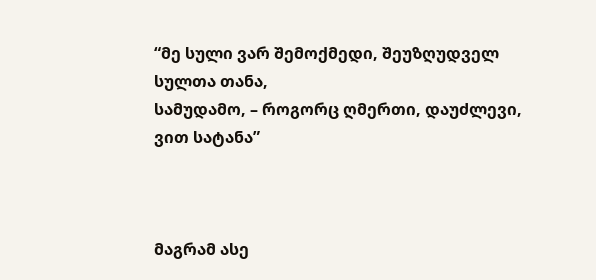“მე სული ვარ შემოქმედი, შეუზღუდველ სულთა თანა,
სამუდამო, – როგორც ღმერთი, დაუძლევი, ვით სატანა”



მაგრამ ასე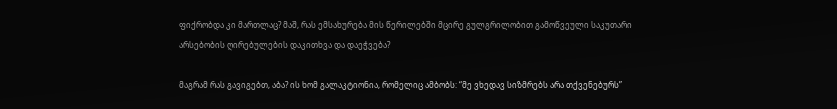ფიქრობდა კი მართლაც? მაშ, რას ემსახურება მის წერილებში მცირე გულგრილობით გამოწვეული საკუთარი არსებობის ღირებულების დაკითხვა და დაეჭვება?

მაგრამ რას გავიგებთ, აბა? ის ხომ გალაკტიონია, რომელიც ამბობს: “მე ვხედავ სიზმრებს არა თქვენებურს”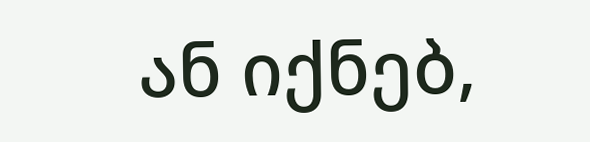ან იქნებ,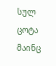სულ ცოტა მაინც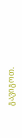გავიგოთ.